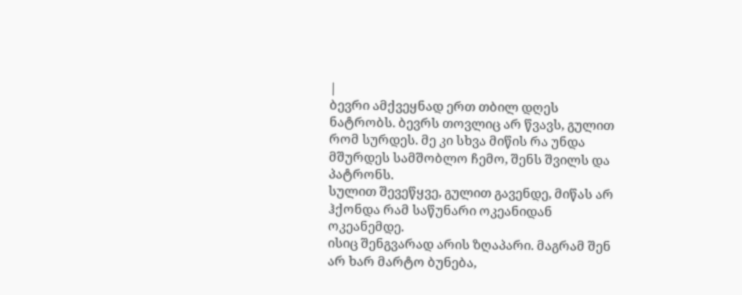|
ბევრი ამქვეყნად ერთ თბილ დღეს ნატრობს. ბევრს თოვლიც არ წვავს, გულით რომ სურდეს. მე კი სხვა მიწის რა უნდა მშურდეს სამშობლო ჩემო, შენს შვილს და პატრონს.
სულით შევეწყვე, გულით გავენდე, მიწას არ ჰქონდა რამ საწუნარი ოკეანიდან ოკეანემდე.
ისიც შენგვარად არის ზღაპარი. მაგრამ შენ არ ხარ მარტო ბუნება,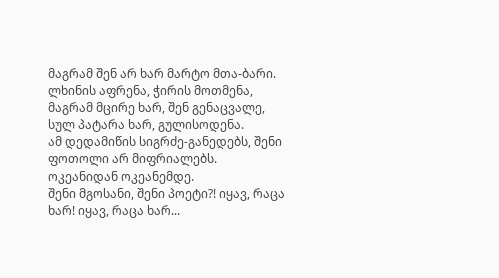მაგრამ შენ არ ხარ მარტო მთა-ბარი.
ლხინის აფრენა, ჭირის მოთმენა, მაგრამ მცირე ხარ, შენ გენაცვალე, სულ პატარა ხარ, გულისოდენა.
ამ დედამიწის სიგრძე-განედებს, შენი ფოთოლი არ მიფრიალებს. ოკეანიდან ოკეანემდე.
შენი მგოსანი, შენი პოეტი?! იყავ, რაცა ხარ! იყავ, რაცა ხარ...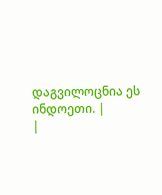დაგვილოცნია ეს ინდოეთი. |
|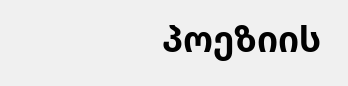პოეზიის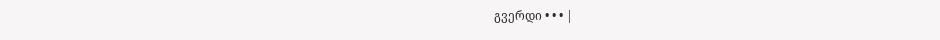გვერდი • • • |